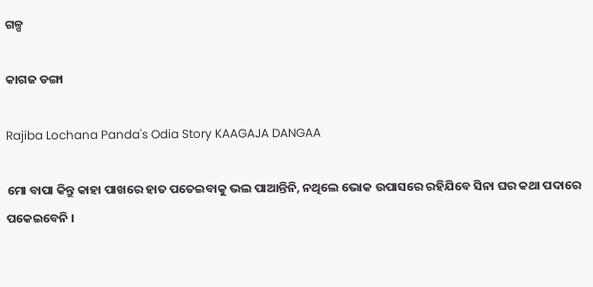ଗଳ୍ପ

କାଗଜ ଡଙ୍ଗା

Rajiba Lochana Panda's Odia Story KAAGAJA DANGAA

ମୋ ବାପା କିନ୍ତୁ କାହା ପାଖରେ ହାତ ପତେଇବାକୁ ଭଲ ପାଆନ୍ତିନି, ନଥିଲେ ଭୋକ ଉପାସରେ ରହିଯିବେ ସିନା ଘର କଥା ପଦାରେ ପକେଇବେନି ।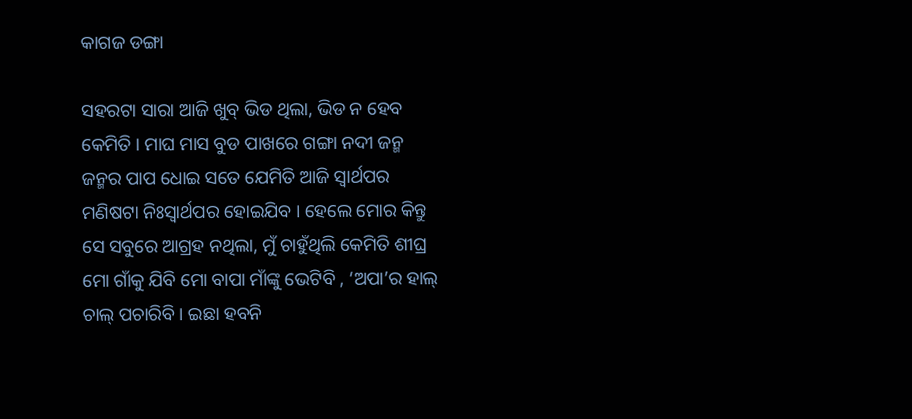କାଗଜ ଡଙ୍ଗା

ସହରଟା ସାରା ଆଜି ଖୁବ୍ ଭିଡ ଥିଲା, ଭିଡ ନ ହେବ କେମିତି । ମାଘ ମାସ ବୁଡ ପାଖରେ ଗଙ୍ଗା ନଦୀ ଜନ୍ମ ଜନ୍ମର ପାପ ଧୋଇ ସତେ ଯେମିତି ଆଜି ସ୍ୱାର୍ଥପର ମଣିଷଟା ନିଃସ୍ୱାର୍ଥପର ହୋଇଯିବ । ହେଲେ ମୋର କିନ୍ତୁ ସେ ସବୁରେ ଆଗ୍ରହ ନଥିଲା, ମୁଁ ଚାହୁଁଥିଲି କେମିତି ଶୀଘ୍ର ମୋ ଗାଁକୁ ଯିବି ମୋ ବାପା ମାଁଙ୍କୁ ଭେଟିବି , ‘ଅପା’ର ହାଲ୍ ଚାଲ୍ ପଚାରିବି । ଇଛା ହବନି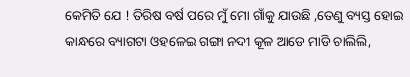କେମିତି ଯେ ! ତିରିଷ ବର୍ଷ ପରେ ମୁଁ ମୋ ଗାଁକୁ ଯାଉଛି ,ତେଣୁ ବ୍ୟସ୍ତ ହୋଇ କାନ୍ଧରେ ବ୍ୟାଗଟା ଓହଳେଇ ଗଙ୍ଗା ନଦୀ କୂଳ ଆଡେ ମାଡି ଚାଲିଲି,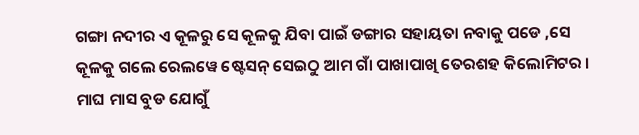ଗଙ୍ଗା ନଦୀର ଏ କୂଳରୁ ସେ କୂଳକୁ ଯିବା ପାଇଁ ଡଙ୍ଗାର ସହାୟତା ନବାକୁ ପଡେ ,ସେ କୂଳକୁ ଗଲେ ରେଲୱେ ଷ୍ଟେସନ୍ ସେଇଠୁ ଆମ ଗାଁ ପାଖାପାଖି ତେରଶହ କିଲୋମିଟର । ମାଘ ମାସ ବୁଡ ଯୋଗୁଁ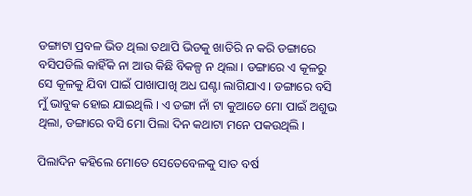ଡଙ୍ଗାଟା ପ୍ରବଳ ଭିଡ ଥିଲା ତଥାପି ଭିଡକୁ ଖାତିରି ନ କରି ଡଙ୍ଗାରେ ବସିପଡିଲି କାହିଁକି ନା ଆଉ କିଛି ବିକଳ୍ପ ନ ଥିଲା । ଡଙ୍ଗାରେ ଏ କୂଳରୁ ସେ କୂଳକୁ ଯିବା ପାଇଁ ପାଖାପାଖି ଅଧ ଘଣ୍ଟା ଲାଗିଯାଏ । ଡଙ୍ଗାରେ ବସି ମୁଁ ଭାବୁକ ହୋଇ ଯାଇଥିଲି । ଏ ଡଙ୍ଗା ନାଁ ଟା କୁଆଡେ ମୋ ପାଇଁ ଅଶୁଭ ଥିଲା, ଡଙ୍ଗାରେ ବସି ମୋ ପିଲା ଦିନ କଥାଟା ମନେ ପକଉଥିଲି ।

ପିଲାଦିନ କହିଲେ ମୋତେ ସେତେବେଳକୁ ସାତ ବର୍ଷ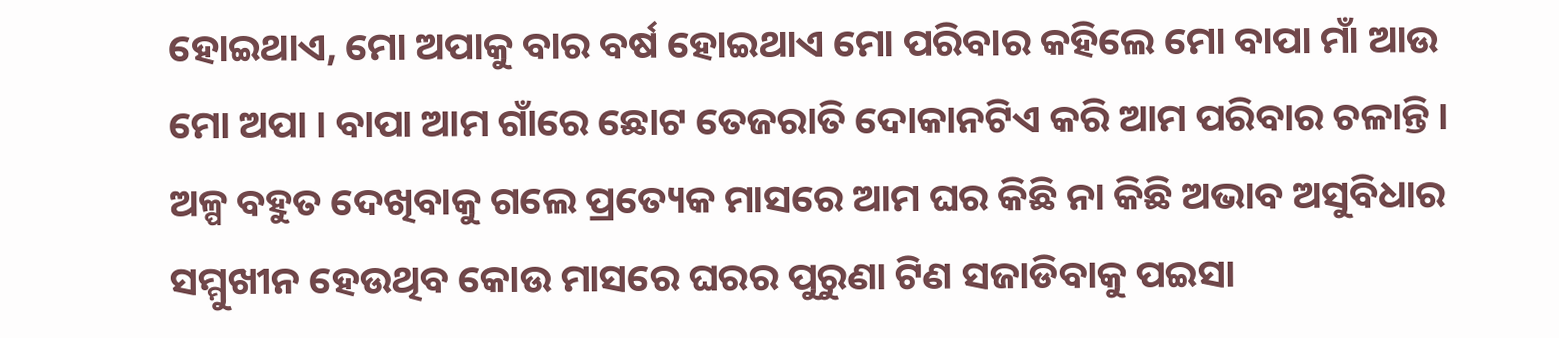ହୋଇଥାଏ, ମୋ ଅପାକୁ ବାର ବର୍ଷ ହୋଇଥାଏ ମୋ ପରିବାର କହିଲେ ମୋ ବାପା ମାଁ ଆଉ ମୋ ଅପା । ବାପା ଆମ ଗାଁରେ ଛୋଟ ତେଜରାତି ଦୋକାନଟିଏ କରି ଆମ ପରିବାର ଚଳାନ୍ତି । ଅଳ୍ପ ବହୁତ ଦେଖିବାକୁ ଗଲେ ପ୍ରତ୍ୟେକ ମାସରେ ଆମ ଘର କିଛି ନା କିଛି ଅଭାବ ଅସୁବିଧାର ସମ୍ମୁଖୀନ ହେଉଥିବ କୋଉ ମାସରେ ଘରର ପୁରୁଣା ଟିଣ ସଜାଡିବାକୁ ପଇସା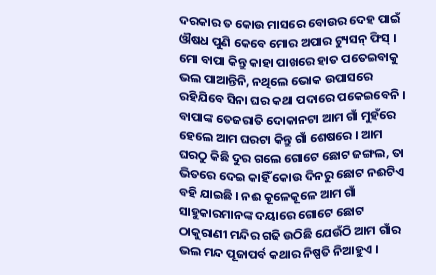ଦରକାର ତ କୋଉ ମାସରେ ବୋଉର ଦେହ ପାଇଁ ଔଷଧ ପୁଣି କେବେ ମୋର ଅପାର ଟ୍ୟୁସନ୍ ଫିସ୍ । ମୋ ବାପା କିନ୍ତୁ କାହା ପାଖରେ ହାତ ପତେଇବାକୁ ଭଲ ପାଆନ୍ତିନି, ନଥିଲେ ଭୋକ ଉପାସରେ ରହିଯିବେ ସିନା ଘର କଥା ପଦାରେ ପକେଇବେନି । ବାପାଙ୍କ ତେଜରାତି ଦୋକାନଟା ଆମ ଗାଁ ମୁହଁରେ ହେଲେ ଆମ ଘରଟା କିନ୍ତୁ ଗାଁ ଶେଷରେ । ଆମ ଘରଠୁ କିଛି ଦୁର ଗଲେ ଗୋଟେ ଛୋଟ ଜଙ୍ଗଲ, ତା ଭିତରେ ଦେଇ କାହିଁ କୋଉ ଦିନରୁ ଛୋଟ ନଈଟିଏ ବହି ଯାଇଛି । ନଈ କୂଳେକୂଳେ ଆମ ଗାଁ ସାହୁକାରମାନଙ୍କ ଦୟାରେ ଗୋଟେ ଛୋଟ ଠାକୁରାଣୀ ମନ୍ଦିର ଗଢି ଉଠିଛି ଯେଉଁଠି ଆମ ଗାଁର ଭଲ ମନ୍ଦ ପୂଜାପର୍ବ କଥାର ନିଷ୍ପତି ନିଆହୁଏ ।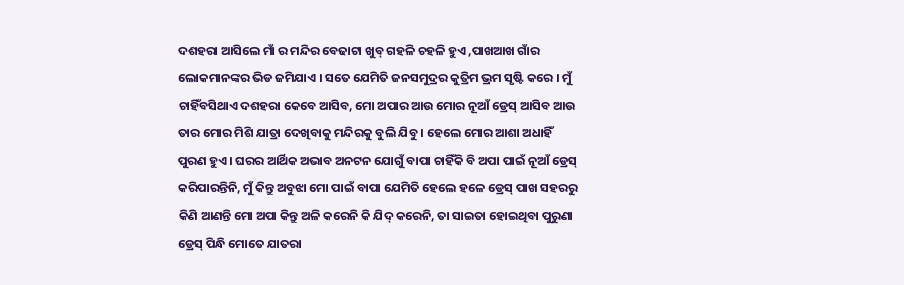ଦଶହରା ଆସିଲେ ମାଁ ର ମନ୍ଦିର ବେଢାଟା ଖୁବ୍ ଗହଳି ଚହଳି ହୁଏ ,ପାଖଆଖ ଗାଁର ଲୋକମାନଙ୍କର ଭିଡ ଜମିଯାଏ । ସତେ ଯେମିତି ଜନସମୁଦ୍ରର କୁତ୍ରିମ ଭ୍ରମ ସୃଷ୍ଟି କରେ । ମୁଁ ଚାହିଁବସିଥାଏ ଦଶହରା କେବେ ଆସିବ, ମୋ ଅପାର ଆଉ ମୋର ନୂଆଁ ଡ୍ରେସ୍ ଆସିବ ଆଉ ତାର ମୋର ମିଶି ଯାତ୍ରା ଦେଖିବାକୁ ମନ୍ଦିରକୁ ବୁଲି ଯିବୁ । ହେଲେ ମୋର ଆଶା ଅଧାହିଁ ପୁରଣ ହୁଏ । ଘରର ଆର୍ଥିକ ଅଭାବ ଅନଟନ ଯୋଗୁଁ ବାପା ଚାହିଁକି ବି ଅପା ପାଇଁ ନୂଆଁ ଡ୍ରେସ୍ କରିପାରନ୍ତିନି, ମୁଁ କିନ୍ତୁ ଅବୁଝା ମୋ ପାଇଁ ବାପା ଯେମିତି ହେଲେ ହଳେ ଡ୍ରେସ୍ ପାଖ ସହରରୁ କିଣି ଆଣନ୍ତି ମୋ ଅପା କିନ୍ତୁ ଅଳି କରେନି କି ଯିଦ୍ କରେନି, ତା ସାଇତା ହୋଇଥିବା ପୁରୁଣା ଡ୍ରେସ୍ ପିନ୍ଧି ମୋତେ ଯାତରା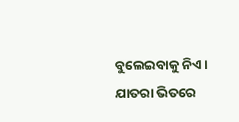ବୁଲେଇବାକୁ ନିଏ । ଯାତରା ଭିତରେ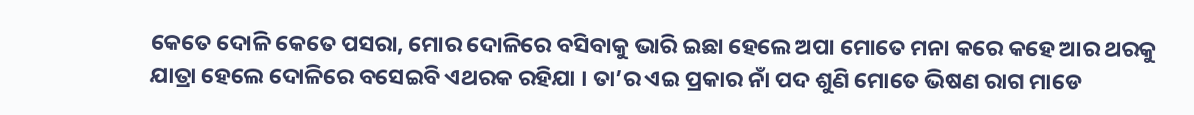କେତେ ଦୋଳି କେତେ ପସରା, ମୋର ଦୋଳିରେ ବସିବାକୁ ଭାରି ଇଛା ହେଲେ ଅପା ମୋତେ ମନା କରେ କହେ ଆର ଥରକୁ ଯାତ୍ରା ହେଲେ ଦୋଳିରେ ବସେଇବି ଏଥରକ ରହିଯା । ତା’ର ଏଇ ପ୍ରକାର ନାଁ ପଦ ଶୁଣି ମୋତେ ଭିଷଣ ରାଗ ମାଡେ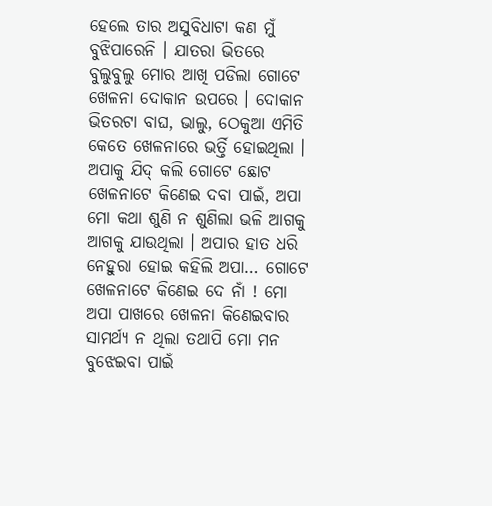ହେଲେ ତାର ଅସୁବିଧାଟା କଣ ମୁଁ ବୁଝିପାରେନି । ଯାତରା ଭିତରେ ବୁଲୁବୁଲୁ ମୋର ଆଖି ପଡିଲା ଗୋଟେ ଖେଳନା ଦୋକାନ ଉପରେ । ଦୋକାନ ଭିତରଟା ବାଘ, ଭାଲୁ, ଠେକୁଆ ଏମିତି କେତେ ଖେଳନାରେ ଭର୍ତ୍ତି ହୋଇଥିଲା । ଅପାକୁ ଯିଦ୍ କଲି ଗୋଟେ ଛୋଟ ଖେଳନାଟେ କିଣେଇ ଦବା ପାଇଁ, ଅପା ମୋ କଥା ଶୁଣି ନ ଶୁଣିଲା ଭଳି ଆଗକୁ ଆଗକୁ ଯାଉଥିଲା । ଅପାର ହାତ ଧରି ନେହୁରା ହୋଇ କହିଲି ଅପା… ଗୋଟେ ଖେଳନାଟେ କିଣେଇ ଦେ ନାଁ ! ମୋ ଅପା ପାଖରେ ଖେଳନା କିଣେଇବାର ସାମର୍ଥ୍ୟ ନ ଥିଲା ତଥାପି ମୋ ମନ ବୁଝେଇବା ପାଇଁ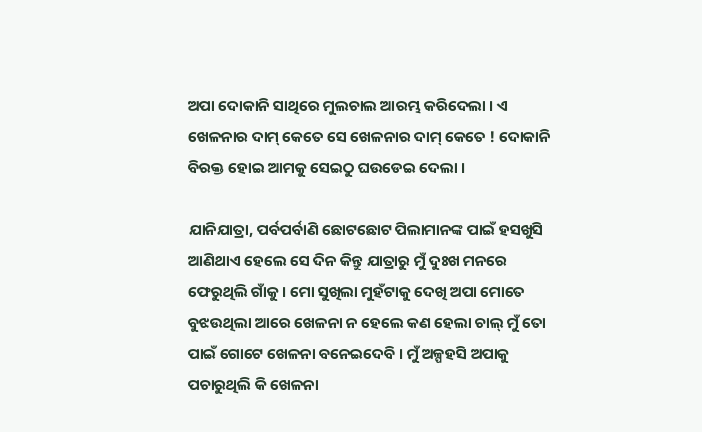ଅପା ଦୋକାନି ସାଥିରେ ମୁଲଚାଲ ଆରମ୍ଭ କରିଦେଲା । ଏ ଖେଳନାର ଦାମ୍ କେତେ ସେ ଖେଳନାର ଦାମ୍ କେତେ ! ଦୋକାନି ବିରକ୍ତ ହୋଇ ଆମକୁ ସେଇଠୁ ଘଉଡେଇ ଦେଲା ।

ଯାନିଯାତ୍ରା, ପର୍ବପର୍ବାଣି ଛୋଟଛୋଟ ପିଲାମାନଙ୍କ ପାଇଁ ହସଖୁସି ଆଣିଥାଏ ହେଲେ ସେ ଦିନ କିନ୍ତୁ ଯାତ୍ରାରୁ ମୁଁ ଦୁଃଖ ମନରେ ଫେରୁଥିଲି ଗାଁକୁ । ମୋ ସୁଖିଲା ମୁହଁଟାକୁ ଦେଖି ଅପା ମୋତେ ବୁଝଉଥିଲା ଆରେ ଖେଳନା ନ ହେଲେ କଣ ହେଲା ଚାଲ୍ ମୁଁ ତୋ ପାଇଁ ଗୋଟେ ଖେଳନା ବନେଇଦେବି । ମୁଁ ଅଳ୍ପହସି ଅପାକୁ ପଚାରୁଥିଲି କି ଖେଳନା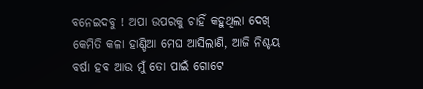ବନେଇଦବୁ ! ଅପା ଉପରକୁ ଚାହିଁ କହୁଥିଲା ଦେଖ୍ କେମିତି କଳା ହାଣ୍ଡିଆ ମେଘ ଆସିଲାଣି, ଆଜି ନିଶ୍ଚୟ ବର୍ଷା ହବ ଆଉ ମୁଁ ତୋ ପାଇଁ ଗୋଟେ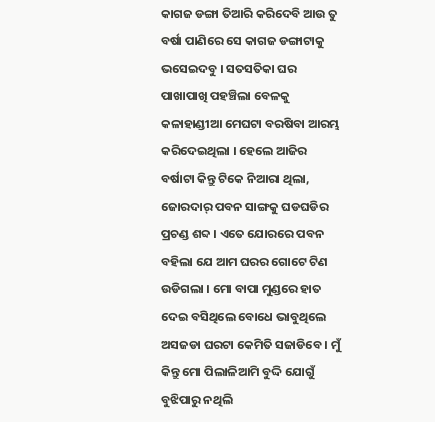କାଗଜ ଡଙ୍ଗା ତିଆରି କରିଦେବି ଆଉ ତୁ ବର୍ଷା ପାଣିରେ ସେ କାଗଜ ଡଙ୍ଗାଟାକୁ ଭସେଇଦବୁ । ସତସତିକା ଘର ପାଖାପାଖି ପହଞ୍ଚିଲା ବେଳକୁ କଳାହାଣ୍ଡୀଆ ମେଘଟା ବରଷିବା ଆରମ୍ଭ କରିଦେଇଥିଲା । ହେଲେ ଆଜିର ବର୍ଷାଟା କିନ୍ତୁ ଟିକେ ନିଆରା ଥିଲା, ଜୋରଦାର୍ ପବନ ସାଙ୍ଗକୁ ଘଡଘଡିର ପ୍ରଚଣ୍ଡ ଶବ୍ଦ । ଏତେ ଯୋରରେ ପବନ ବହିଲା ଯେ ଆମ ଘରର ଗୋଟେ ଟିଣ ଉଡିଗଲା । ମୋ ବାପା ମୁଣ୍ଡରେ ହାତ ଦେଇ ବସିଥିଲେ ବୋଧେ ଭାବୁଥିଲେ ଅସଜଡା ଘରଟା କେମିତି ସଜାଡିବେ । ମୁଁ କିନ୍ତୁ ମୋ ପିଲାଳିଆମି ବୁଦ୍ଦି ଯୋଗୁଁ ବୁଝିପାରୁ ନଥିଲି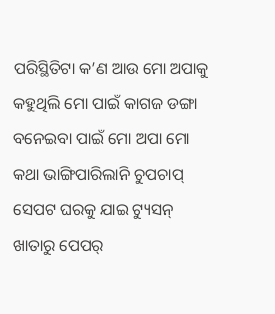ପରିସ୍ଥିତିଟା କ’ଣ ଆଉ ମୋ ଅପାକୁ କହୁଥିଲି ମୋ ପାଇଁ କାଗଜ ଡଙ୍ଗା ବନେଇବା ପାଇଁ ମୋ ଅପା ମୋ କଥା ଭାଙ୍ଗିପାରିଲାନି ଚୁପଚାପ୍ ସେପଟ ଘରକୁ ଯାଇ ଟ୍ୟୁସନ୍ ଖାତାରୁ ପେପର୍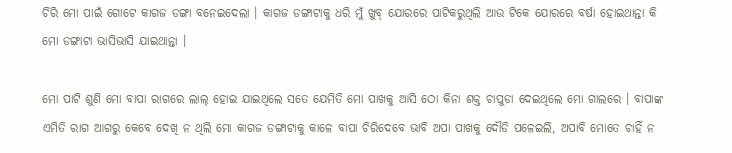ଚିରି ମୋ ପାଇଁ ଗୋଟେ କାଗଜ ଡଙ୍ଗା ବନେଇଦେଲା । କାଗଜ ଡଙ୍ଗାଟାକୁ ଧରି ମୁଁ ଖୁବ୍ ଯୋରରେ ପାଟିକରୁଥିଲି ଆଉ ଟିକେ ଯୋରରେ ବର୍ଷା ହୋଇଥାନ୍ତା କି ମୋ ଡଙ୍ଗାଟା ଭାସିଭାସି ଯାଇଥାନ୍ତା ।

ମୋ ପାଟି ଶୁଣି ମୋ ବାପା ରାଗରେ ଲାଲ୍ ହୋଇ ଯାଇଥିଲେ ସତେ ଯେମିତି ମୋ ପାଖକୁ ଆସି ଠୋ କିନା ଶକ୍ତ ଚାପୁଡା ଦେଇଥିଲେ ମୋ ଗାଲରେ । ବାପାଙ୍କ ଏମିତି ରାଗ ଆଗରୁ କେବେ ଦେଖି ନ ଥିଲି ମୋ କାଗଜ ଡଙ୍ଗାଟାକୁ କାଳେ ବାପା ଚିରିଦେବେ ଭାବି ଅପା ପାଖକୁ ଦୌଡି ପଳେଇଲି, ଅପାବି ମୋତେ ଚାହିଁ ନ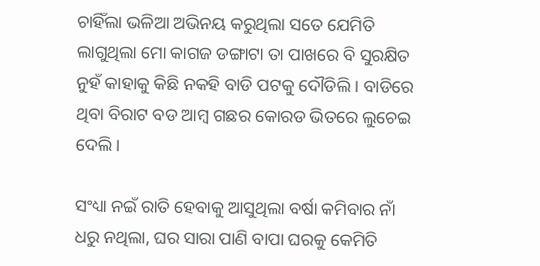ଚାହିଁଲା ଭଳିଆ ଅଭିନୟ କରୁଥିଲା ସତେ ଯେମିତି ଲାଗୁଥିଲା ମୋ କାଗଜ ଡଙ୍ଗାଟା ତା ପାଖରେ ବି ସୁରକ୍ଷିତ ନୁହଁ କାହାକୁ କିଛି ନକହି ବାଡି ପଟକୁ ଦୌଡିଲି । ବାଡିରେ ଥିବା ବିରାଟ ବଡ ଆମ୍ବ ଗଛର କୋରଡ ଭିତରେ ଲୁଚେଇ ଦେଲି ।

ସଂଧ୍ୟା ନଇଁ ରାତି ହେବାକୁ ଆସୁଥିଲା ବର୍ଷା କମିବାର ନାଁ ଧରୁ ନଥିଲା, ଘର ସାରା ପାଣି ବାପା ଘରକୁ କେମିତି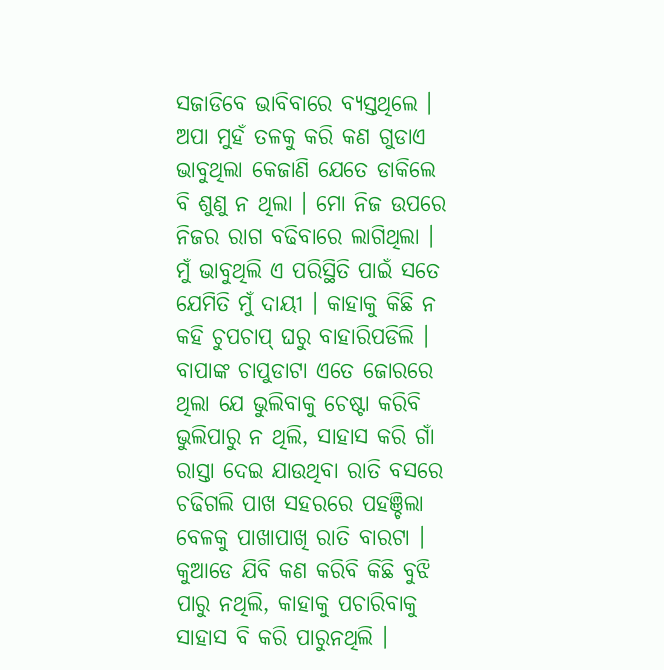ସଜାଡିବେ ଭାବିବାରେ ବ୍ୟସ୍ତଥିଲେ । ଅପା ମୁହଁ ତଳକୁ କରି କଣ ଗୁଡାଏ ଭାବୁଥିଲା କେଜାଣି ଯେତେ ଡାକିଲେ ବି ଶୁଣୁ ନ ଥିଲା । ମୋ ନିଜ ଉପରେ ନିଜର ରାଗ ବଢିବାରେ ଲାଗିଥିଲା । ମୁଁ ଭାବୁଥିଲି ଏ ପରିସ୍ଥିତି ପାଇଁ ସତେ ଯେମିତି ମୁଁ ଦାୟୀ । କାହାକୁ କିଛି ନ କହି ଚୁପଚାପ୍ ଘରୁ ବାହାରିପଡିଲି । ବାପାଙ୍କ ଚାପୁଡାଟା ଏତେ ଜୋରରେ ଥିଲା ଯେ ଭୁଲିବାକୁ ଚେଷ୍ଟା କରିବି ଭୁଲିପାରୁ ନ ଥିଲି, ସାହାସ କରି ଗାଁ ରାସ୍ତା ଦେଇ ଯାଉଥିବା ରାତି ବସରେ ଚଢିଗଲି ପାଖ ସହରରେ ପହଞ୍ଚିଲା ବେଳକୁ ପାଖାପାଖି ରାତି ବାରଟା । କୁଆଡେ ଯିବି କଣ କରିବି କିଛି ବୁଝି ପାରୁ ନଥିଲି, କାହାକୁ ପଚାରିବାକୁ ସାହାସ ବି କରି ପାରୁନଥିଲି ।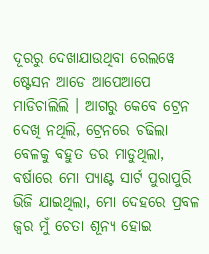ଦୂରରୁ ଦେଖାଯାଉଥିବା ରେଲୱେ ଷ୍ଟେସନ ଆଡେ ଆପେଆପେ ମାଡିଚାଲିଲି । ଆଗରୁ କେବେ ଟ୍ରେନ ଦେଖି ନଥିଲି, ଟ୍ରେନରେ ଚଢିଲା ବେଳକୁ ବହୁତ ଡର ମାଡୁଥିଲା, ବର୍ଷାରେ ମୋ ପ୍ୟାଣ୍ଟ ସାର୍ଟ ପୁରାପୁରି ଭିଜି ଯାଇଥିଲା, ମୋ ଦେହରେ ପ୍ରବଳ ଜ୍ୱର ମୁଁ ଚେତା ଶୂନ୍ୟ ହୋଇ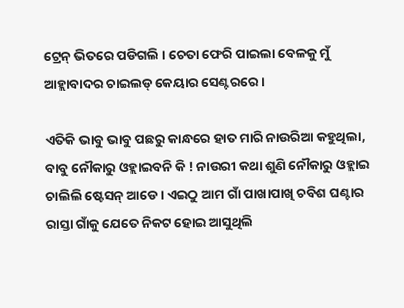ଟ୍ରେନ୍ ଭିତରେ ପଡିଗଲି । ଚେତା ଫେରି ପାଇଲା ବେଳକୁ ମୁଁ ଆହ୍ଲାବାଦର ଚାଇଲଡ୍ କେୟାର ସେଣ୍ଟରରେ ।

ଏତିକି ଭାବୁ ଭାବୁ ପଛରୁ କାନ୍ଧରେ ହାତ ମାରି ନାଉରିଆ କହୁଥିଲା, ବାବୁ ନୌକାରୁ ଓହ୍ଲାଇବନି କି ! ନାଉରୀ କଥା ଶୁଣି ନୌକାରୁ ଓହ୍ଲାଇ ଚାଲିଲି ଷ୍ଟେସନ୍ ଆଡେ । ଏଇଠୁ ଆମ ଗାଁ ପାଖାପାଖି ଚବିଶ ଘଣ୍ଟାର ରାସ୍ତା ଗାଁକୁ ଯେତେ ନିକଟ ହୋଇ ଆସୁଥିଲି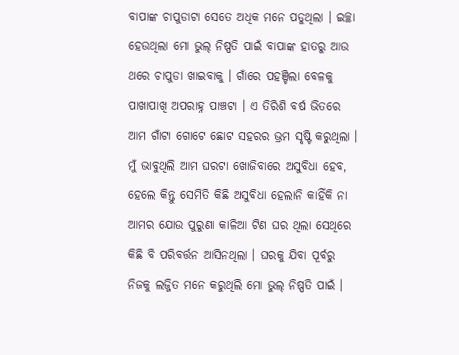ବାପାଙ୍କ ଚାପୁଡାଟା ସେତେ ଅଧିକ ମନେ ପଡୁଥିଲା । ଇଚ୍ଛା ହେଉଥିଲା ମୋ ଭୁଲ୍ ନିଷ୍ପତି ପାଇଁ ବାପାଙ୍କ ହାତରୁ ଆଉ ଥରେ ଚାପୁଡା ଖାଇବାକୁ । ଗାଁରେ ପହଞ୍ଚିଲା ବେଳକୁ ପାଖାପାଖି ଅପରାହ୍ନ ପାଞ୍ଚଟା । ଏ ତିରିଶି ବର୍ଷ ଭିତରେ ଆମ ଗାଁଟା ଗୋଟେ ଛୋଟ ସହରର ଭ୍ରମ ସୃଷ୍ଟି କରୁଥିଲା । ମୁଁ ଭାବୁଥିଲି ଆମ ଘରଟା ଖୋଜିବାରେ ଅସୁବିଧା ହେବ, ହେଲେ କିନ୍ତୁ ସେମିତି କିଛି ଅସୁବିଧା ହେଲାନି କାହିଁକି ନା ଆମର ଯୋଉ ପୁରୁଣା କାଳିଆ ଟିଣ ଘର ଥିଲା ସେଥିରେ କିଛି ବି ପରିବର୍ତ୍ତନ ଆସିନଥିଲା । ଘରକୁ ଯିବା ପୂର୍ବରୁ ନିଜକୁ ଲଜ୍ଜିତ ମନେ କରୁଥିଲି ମୋ ଭୁଲ୍ ନିଷ୍ପତି ପାଇଁ ।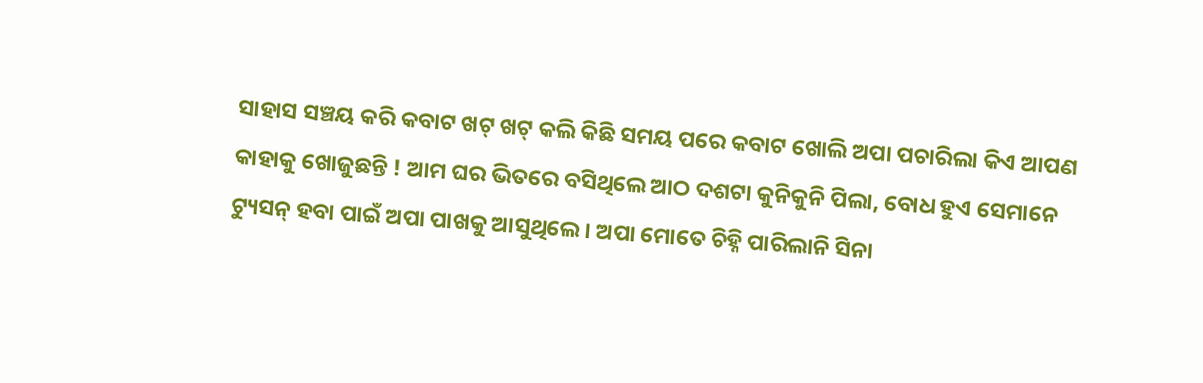ସାହାସ ସଞ୍ଚୟ କରି କବାଟ ଖଟ୍ ଖଟ୍ କଲି କିଛି ସମୟ ପରେ କବାଟ ଖୋଲି ଅପା ପଚାରିଲା କିଏ ଆପଣ କାହାକୁ ଖୋଜୁଛନ୍ତି ! ଆମ ଘର ଭିତରେ ବସିଥିଲେ ଆଠ ଦଶଟା କୁନିକୁନି ପିଲା, ବୋଧ ହୁଏ ସେମାନେ ଟ୍ୟୁସନ୍ ହବା ପାଇଁ ଅପା ପାଖକୁ ଆସୁଥିଲେ । ଅପା ମୋତେ ଚିହ୍ନି ପାରିଲାନି ସିନା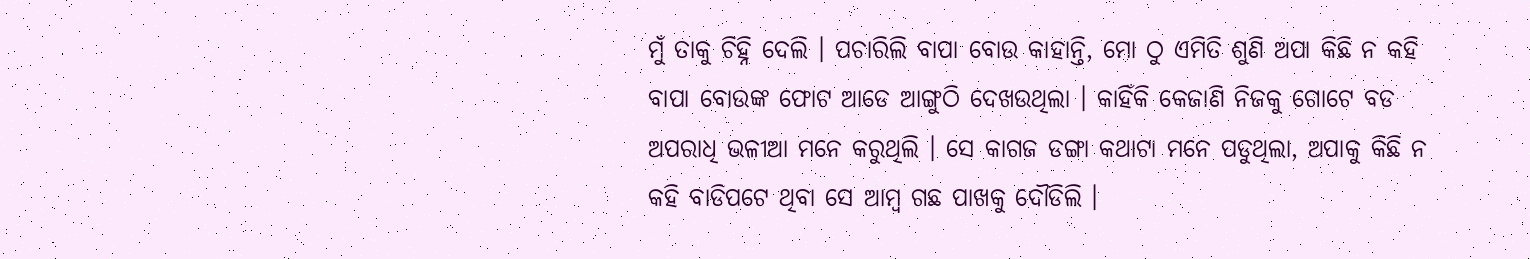ମୁଁ ତାକୁ ଚିହ୍ନି ଦେଲି । ପଚାରିଲି ବାପା ବୋଉ କାହାନ୍ତି, ମୋ ଠୁ ଏମିତି ଶୁଣି ଅପା କିଛି ନ କହି ବାପା ବୋଉଙ୍କ ଫୋଟ ଆଡେ ଆଙ୍ଗୁଠି ଦେଖଉଥିଲା । କାହିଁକି କେଜାଣି ନିଜକୁ ଗୋଟେ ବଡ ଅପରାଧି ଭଳୀଆ ମନେ କରୁଥିଲି । ସେ କାଗଜ ଡଙ୍ଗା କଥାଟା ମନେ ପଡୁଥିଲା, ଅପାକୁ କିଛି ନ କହି ବାଡିପଟେ ଥିବା ସେ ଆମ୍ବ ଗଛ ପାଖକୁ ଦୌଡିଲି ।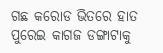ଗଛ କରୋଡ ଭିତରେ ହାତ ପୁରେଇ କାଗଜ ଡଙ୍ଗାଟାକୁ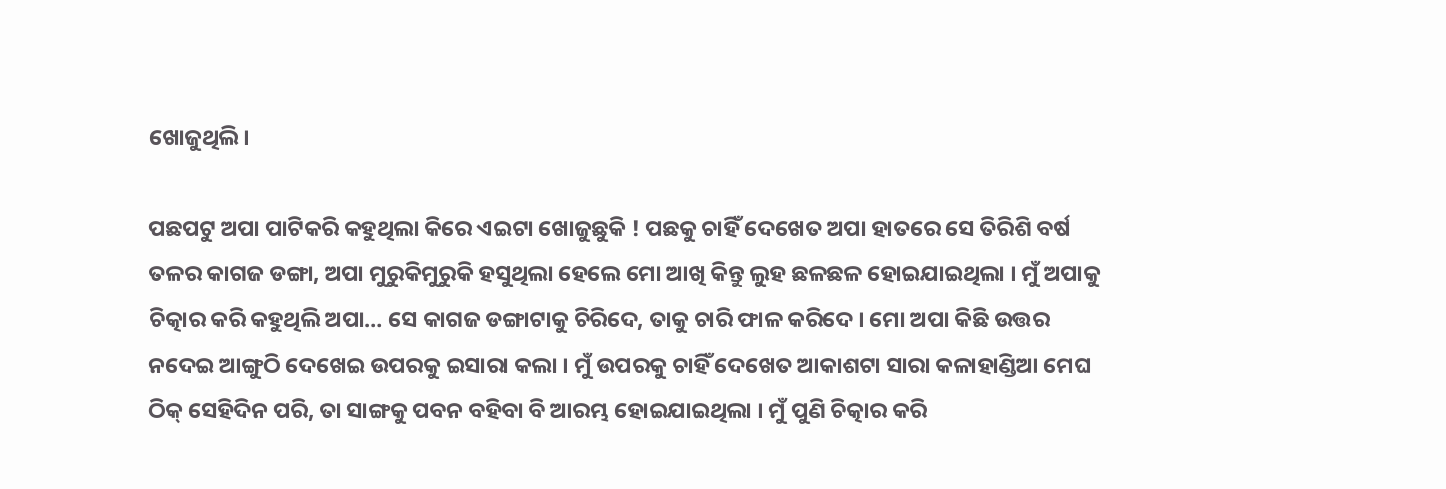ଖୋଜୁଥିଲି।

ପଛପଟୁ ଅପା ପାଟିକରି କହୁଥିଲା କିରେ ଏଇଟା ଖୋଜୁଛୁକି ! ପଛକୁ ଚାହିଁ ଦେଖେତ ଅପା ହାତରେ ସେ ତିରିଶି ବର୍ଷ ତଳର କାଗଜ ଡଙ୍ଗା, ଅପା ମୁରୁକିମୁରୁକି ହସୁଥିଲା ହେଲେ ମୋ ଆଖି କିନ୍ତୁ ଲୁହ ଛଳଛଳ ହୋଇଯାଇଥିଲା । ମୁଁ ଅପାକୁ ଚିତ୍କାର କରି କହୁଥିଲି ଅପା… ସେ କାଗଜ ଡଙ୍ଗାଟାକୁ ଚିରିଦେ, ତାକୁ ଚାରି ଫାଳ କରିଦେ । ମୋ ଅପା କିଛି ଉତ୍ତର ନଦେଇ ଆଙ୍ଗୁଠି ଦେଖେଇ ଉପରକୁ ଇସାରା କଲା । ମୁଁ ଉପରକୁ ଚାହିଁ ଦେଖେତ ଆକାଶଟା ସାରା କଳାହାଣ୍ଡିଆ ମେଘ ଠିକ୍ ସେହିଦିନ ପରି, ତା ସାଙ୍ଗକୁ ପବନ ବହିବା ବି ଆରମ୍ଭ ହୋଇଯାଇଥିଲା । ମୁଁ ପୁଣି ଚିତ୍କାର କରି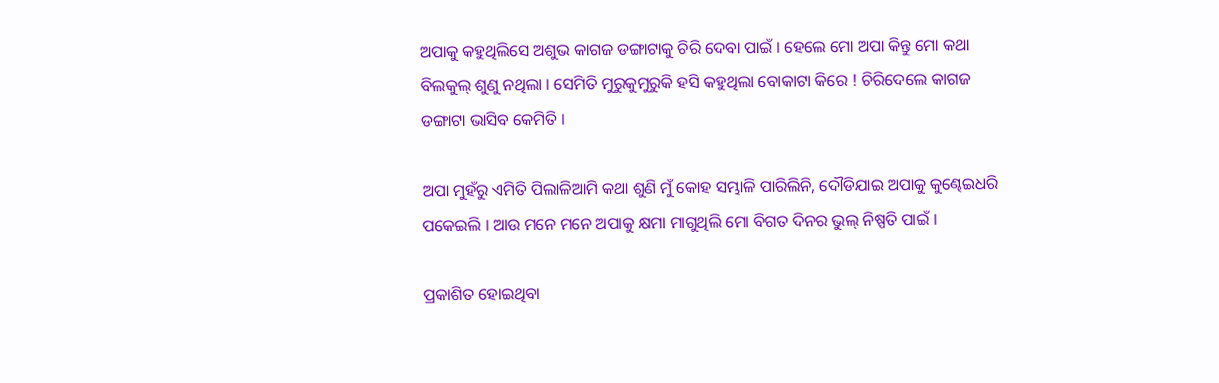ଅପାକୁ କହୁଥିଲିସେ ଅଶୁଭ କାଗଜ ଡଙ୍ଗାଟାକୁ ଚିରି ଦେବା ପାଇଁ । ହେଲେ ମୋ ଅପା କିନ୍ତୁ ମୋ କଥା ବିଲକୁଲ୍ ଶୁଣୁ ନଥିଲା । ସେମିତି ମୁରୁକୁମୁରୁକି ହସି କହୁଥିଲା ବୋକାଟା କିରେ ! ଚିରିଦେଲେ କାଗଜ ଡଙ୍ଗାଟା ଭାସିବ କେମିତି ।

ଅପା ମୁହଁରୁ ଏମିତି ପିଲାଳିଆମି କଥା ଶୁଣି ମୁଁ କୋହ ସମ୍ଭାଳି ପାରିଲିନି, ଦୌଡିଯାଇ ଅପାକୁ କୁଣ୍ଢେଇଧରି ପକେଇଲି । ଆଉ ମନେ ମନେ ଅପାକୁ କ୍ଷମା ମାଗୁଥିଲି ମୋ ବିଗତ ଦିନର ଭୁଲ୍ ନିଷ୍ପତି ପାଇଁ ।

ପ୍ରକାଶିତ ହୋଇଥିବା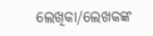ଲେଖିକା/ଲେଖକଙ୍କ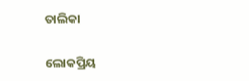ତାଲିକା

ଲୋକପ୍ରିୟ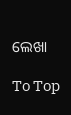ଲେଖା

To Top